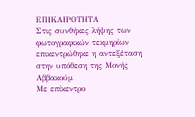ΕΠΙΚΑΙΡΟΤΗΤΑ
Στις συνθήκες λήψης των φωτογραφικών τεκμηρίων επικεντρώθηκε η αντεξέταση στην υπόθεση της Μονής Αββακούμ
Με επίκεντρο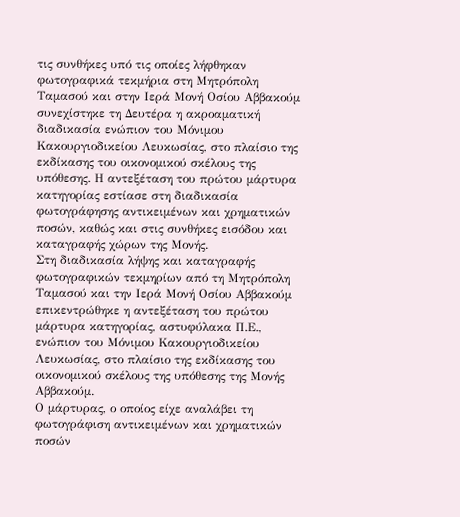τις συνθήκες υπό τις οποίες λήφθηκαν φωτογραφικά τεκμήρια στη Μητρόπολη Ταμασού και στην Ιερά Μονή Οσίου Αββακούμ συνεχίστηκε τη Δευτέρα η ακροαματική διαδικασία ενώπιον του Μόνιμου Κακουργιοδικείου Λευκωσίας, στο πλαίσιο της εκδίκασης του οικονομικού σκέλους της υπόθεσης. Η αντεξέταση του πρώτου μάρτυρα κατηγορίας εστίασε στη διαδικασία φωτογράφησης αντικειμένων και χρηματικών ποσών, καθώς και στις συνθήκες εισόδου και καταγραφής χώρων της Μονής.
Στη διαδικασία λήψης και καταγραφής φωτογραφικών τεκμηρίων από τη Μητρόπολη Ταμασού και την Ιερά Μονή Οσίου Αββακούμ επικεντρώθηκε η αντεξέταση του πρώτου μάρτυρα κατηγορίας, αστυφύλακα Π.Ε., ενώπιον του Μόνιμου Κακουργιοδικείου Λευκωσίας, στο πλαίσιο της εκδίκασης του οικονομικού σκέλους της υπόθεσης της Μονής Αββακούμ.
Ο μάρτυρας, ο οποίος είχε αναλάβει τη φωτογράφιση αντικειμένων και χρηματικών ποσών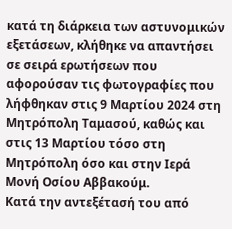κατά τη διάρκεια των αστυνομικών εξετάσεων, κλήθηκε να απαντήσει σε σειρά ερωτήσεων που αφορούσαν τις φωτογραφίες που λήφθηκαν στις 9 Μαρτίου 2024 στη Μητρόπολη Ταμασού, καθώς και στις 13 Μαρτίου τόσο στη Μητρόπολη όσο και στην Ιερά Μονή Οσίου Αββακούμ.
Κατά την αντεξέτασή του από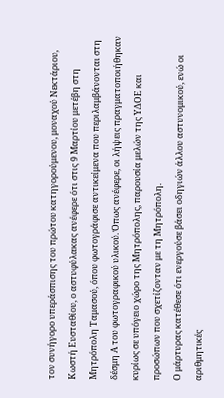τον συνήγορο υπεράσπισης του πρώτου κατηγορούμενου, μοναχού Νεκτάριου, Κωστή Ευσταθίου, ο αστυφύλακας ανέφερε ότι στις 9 Μαρτίου μετέβη στη Μητρόπολη Ταμασού, όπου φωτογράφισε αντικείμενα που περιλαμβάνονται στη δέσμη Α του φωτογραφικού υλικού. Όπως ανέφερε, οι λήψεις πραγματοποιήθηκαν κυρίως σε υπόγειο χώρο της Μητρόπολης, παρουσία μελών της ΥΔΟΕ και προσώπων που σχετίζονταν με τη Μητρόπολη.
Ο μάρτυρας κατέθεσε ότι ενεργούσε βάσει οδηγιών άλλου αστυνομικού, ενώ οι αριθμητικές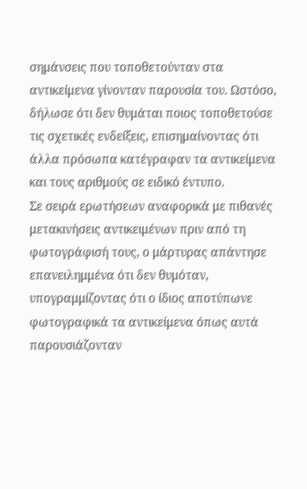σημάνσεις που τοποθετούνταν στα αντικείμενα γίνονταν παρουσία του. Ωστόσο, δήλωσε ότι δεν θυμάται ποιος τοποθετούσε τις σχετικές ενδείξεις, επισημαίνοντας ότι άλλα πρόσωπα κατέγραφαν τα αντικείμενα και τους αριθμούς σε ειδικό έντυπο.
Σε σειρά ερωτήσεων αναφορικά με πιθανές μετακινήσεις αντικειμένων πριν από τη φωτογράφισή τους, ο μάρτυρας απάντησε επανειλημμένα ότι δεν θυμόταν, υπογραμμίζοντας ότι ο ίδιος αποτύπωνε φωτογραφικά τα αντικείμενα όπως αυτά παρουσιάζονταν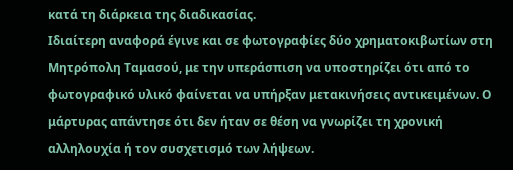κατά τη διάρκεια της διαδικασίας.
Ιδιαίτερη αναφορά έγινε και σε φωτογραφίες δύο χρηματοκιβωτίων στη Μητρόπολη Ταμασού, με την υπεράσπιση να υποστηρίζει ότι από το φωτογραφικό υλικό φαίνεται να υπήρξαν μετακινήσεις αντικειμένων. Ο μάρτυρας απάντησε ότι δεν ήταν σε θέση να γνωρίζει τη χρονική αλληλουχία ή τον συσχετισμό των λήψεων.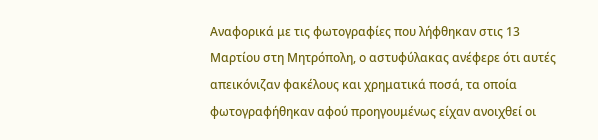Αναφορικά με τις φωτογραφίες που λήφθηκαν στις 13 Μαρτίου στη Μητρόπολη, ο αστυφύλακας ανέφερε ότι αυτές απεικόνιζαν φακέλους και χρηματικά ποσά, τα οποία φωτογραφήθηκαν αφού προηγουμένως είχαν ανοιχθεί οι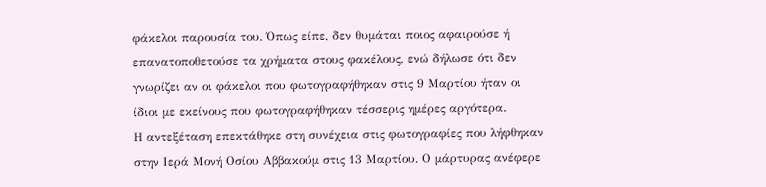φάκελοι παρουσία του. Όπως είπε, δεν θυμάται ποιος αφαιρούσε ή επανατοποθετούσε τα χρήματα στους φακέλους, ενώ δήλωσε ότι δεν γνωρίζει αν οι φάκελοι που φωτογραφήθηκαν στις 9 Μαρτίου ήταν οι ίδιοι με εκείνους που φωτογραφήθηκαν τέσσερις ημέρες αργότερα.
Η αντεξέταση επεκτάθηκε στη συνέχεια στις φωτογραφίες που λήφθηκαν στην Ιερά Μονή Οσίου Αββακούμ στις 13 Μαρτίου. Ο μάρτυρας ανέφερε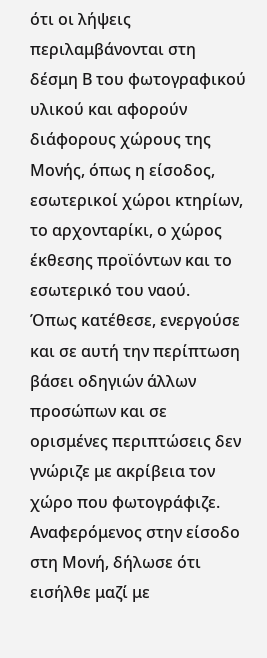ότι οι λήψεις περιλαμβάνονται στη δέσμη Β του φωτογραφικού υλικού και αφορούν διάφορους χώρους της Μονής, όπως η είσοδος, εσωτερικοί χώροι κτηρίων, το αρχονταρίκι, ο χώρος έκθεσης προϊόντων και το εσωτερικό του ναού.
Όπως κατέθεσε, ενεργούσε και σε αυτή την περίπτωση βάσει οδηγιών άλλων προσώπων και σε ορισμένες περιπτώσεις δεν γνώριζε με ακρίβεια τον χώρο που φωτογράφιζε. Αναφερόμενος στην είσοδο στη Μονή, δήλωσε ότι εισήλθε μαζί με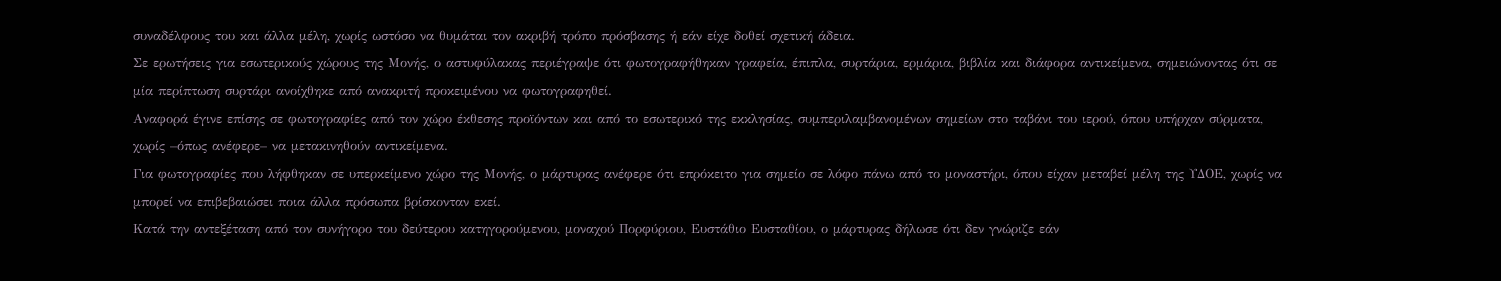συναδέλφους του και άλλα μέλη, χωρίς ωστόσο να θυμάται τον ακριβή τρόπο πρόσβασης ή εάν είχε δοθεί σχετική άδεια.
Σε ερωτήσεις για εσωτερικούς χώρους της Μονής, ο αστυφύλακας περιέγραψε ότι φωτογραφήθηκαν γραφεία, έπιπλα, συρτάρια, ερμάρια, βιβλία και διάφορα αντικείμενα, σημειώνοντας ότι σε μία περίπτωση συρτάρι ανοίχθηκε από ανακριτή προκειμένου να φωτογραφηθεί.
Αναφορά έγινε επίσης σε φωτογραφίες από τον χώρο έκθεσης προϊόντων και από το εσωτερικό της εκκλησίας, συμπεριλαμβανομένων σημείων στο ταβάνι του ιερού, όπου υπήρχαν σύρματα, χωρίς –όπως ανέφερε– να μετακινηθούν αντικείμενα.
Για φωτογραφίες που λήφθηκαν σε υπερκείμενο χώρο της Μονής, ο μάρτυρας ανέφερε ότι επρόκειτο για σημείο σε λόφο πάνω από το μοναστήρι, όπου είχαν μεταβεί μέλη της ΥΔΟΕ, χωρίς να μπορεί να επιβεβαιώσει ποια άλλα πρόσωπα βρίσκονταν εκεί.
Κατά την αντεξέταση από τον συνήγορο του δεύτερου κατηγορούμενου, μοναχού Πορφύριου, Ευστάθιο Ευσταθίου, ο μάρτυρας δήλωσε ότι δεν γνώριζε εάν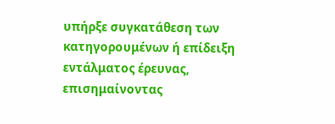υπήρξε συγκατάθεση των κατηγορουμένων ή επίδειξη εντάλματος έρευνας, επισημαίνοντας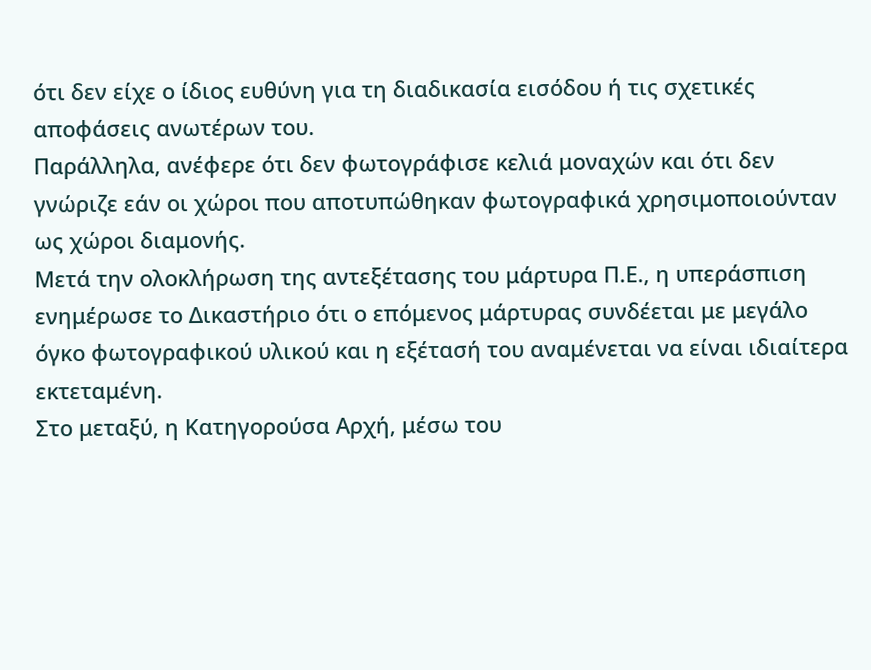ότι δεν είχε ο ίδιος ευθύνη για τη διαδικασία εισόδου ή τις σχετικές αποφάσεις ανωτέρων του.
Παράλληλα, ανέφερε ότι δεν φωτογράφισε κελιά μοναχών και ότι δεν γνώριζε εάν οι χώροι που αποτυπώθηκαν φωτογραφικά χρησιμοποιούνταν ως χώροι διαμονής.
Μετά την ολοκλήρωση της αντεξέτασης του μάρτυρα Π.Ε., η υπεράσπιση ενημέρωσε το Δικαστήριο ότι ο επόμενος μάρτυρας συνδέεται με μεγάλο όγκο φωτογραφικού υλικού και η εξέτασή του αναμένεται να είναι ιδιαίτερα εκτεταμένη.
Στο μεταξύ, η Κατηγορούσα Αρχή, μέσω του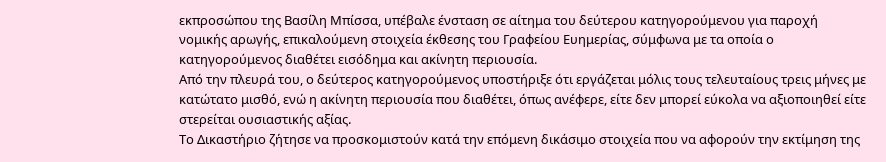εκπροσώπου της Βασίλη Μπίσσα, υπέβαλε ένσταση σε αίτημα του δεύτερου κατηγορούμενου για παροχή νομικής αρωγής, επικαλούμενη στοιχεία έκθεσης του Γραφείου Ευημερίας, σύμφωνα με τα οποία ο κατηγορούμενος διαθέτει εισόδημα και ακίνητη περιουσία.
Από την πλευρά του, ο δεύτερος κατηγορούμενος υποστήριξε ότι εργάζεται μόλις τους τελευταίους τρεις μήνες με κατώτατο μισθό, ενώ η ακίνητη περιουσία που διαθέτει, όπως ανέφερε, είτε δεν μπορεί εύκολα να αξιοποιηθεί είτε στερείται ουσιαστικής αξίας.
Το Δικαστήριο ζήτησε να προσκομιστούν κατά την επόμενη δικάσιμο στοιχεία που να αφορούν την εκτίμηση της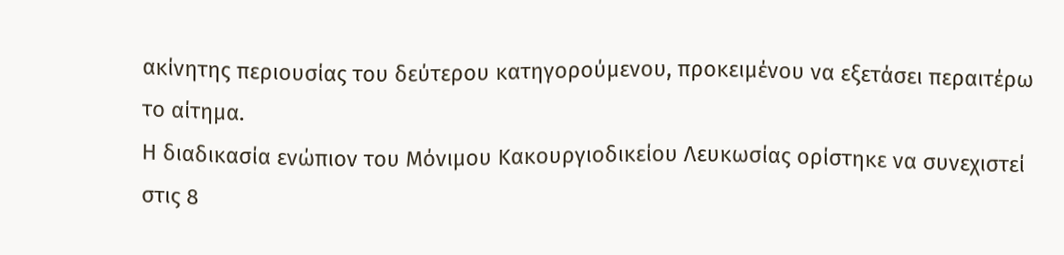ακίνητης περιουσίας του δεύτερου κατηγορούμενου, προκειμένου να εξετάσει περαιτέρω το αίτημα.
Η διαδικασία ενώπιον του Μόνιμου Κακουργιοδικείου Λευκωσίας ορίστηκε να συνεχιστεί στις 8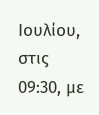Ιουλίου, στις 09:30, με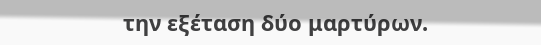την εξέταση δύο μαρτύρων.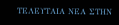ΤΕΛΕΥΤΑΙΑ ΝΕΑ ΣΤΗΝ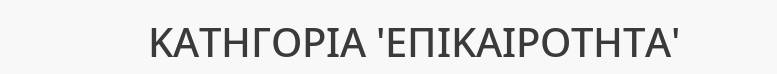ΚΑΤΗΓΟΡΙΑ 'ΕΠΙΚΑΙΡΟΤΗΤΑ'